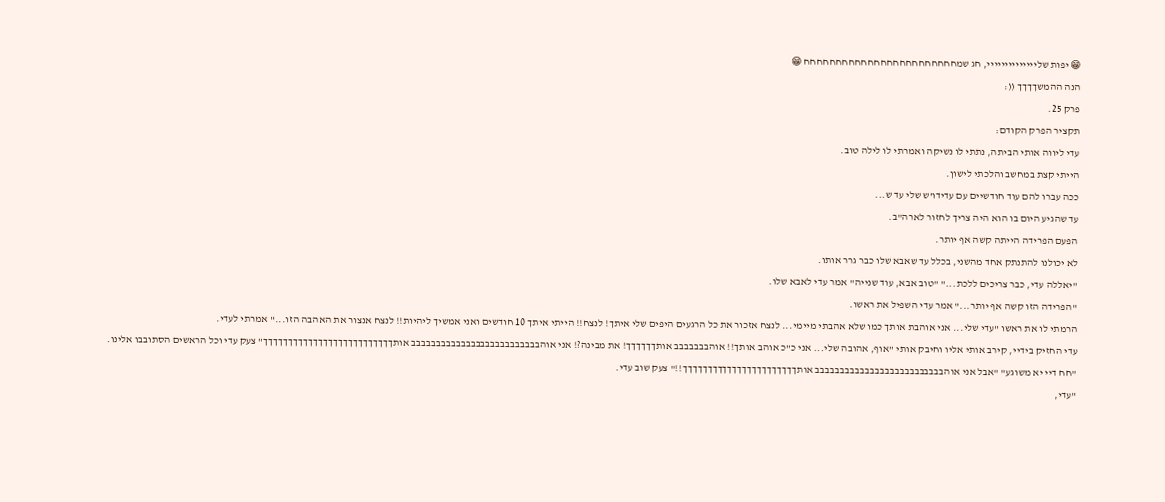😁 יפות שליייייייייייייי, חג שמחחחחחחחחחחחחחחחחחחחחחחחח 😁
הנה ההמשךךךך ((:
פרק 25.
תקציר הפרק הקודם:
עדי ליווה אותי הביתה, נתתי לו נשיקה ואמרתי לו לילה טוב.
הייתי קצת במחשב והלכתי לישון.
ככה עברו להם עוד חודשיים עם עדידו'ש שלי עד ש...
עד שהגיע היום בו הוא היה צריך לחזור לארה"ב.
הפעם הפרידה הייתה קשה אף יותר.
לא יכולנו להתנתק אחד מהשני, בכלל עד שאבא שלו כבר גרר אותו.
"יאללה עדי, כבר צריכים ללכת..." "טוב אבא, עוד שנייה" אמר עדי לאבא שלו.
"הפרידה הזו קשה אף יותר..." אמר עדי השפיל את ראשו.
הרמתי לו את ראשו "עדי שלי... אני אוהבת אותך כמו שלא אהבתי מיימי... לנצח אזכור את כל הרגעים היפים שלי איתך! לנצח!! הייתי איתך 10 חודשים ואני אמשיך ליהיות!! לנצח אנצור את האהבה הזו..." אמרתי לעדי.
עדי החזיק בידיי, קירב אותי אליו וחיבק אותי "אוף, אהובה שלי... אני כ"כ אוהב אותך!! אוהבבבבבבב אותךךךךךך! את מבינה?! אני אוהבבבבבבבבבבבבבבבבבבבבבבבבבב אותךךךךךךךךךךךךךךךךךךךךךךךךךך" צעק עדי וכל הראשים הסתובבו אלינו.
"חח דיי יא משוגע" "אבל אני אוהבבבבבבבבבבבבבבבבבבבבבבבבבב אותךךךךךךךךךךךךךךךךךךךךךךך!!" צעק שוב עדי.
"עדי,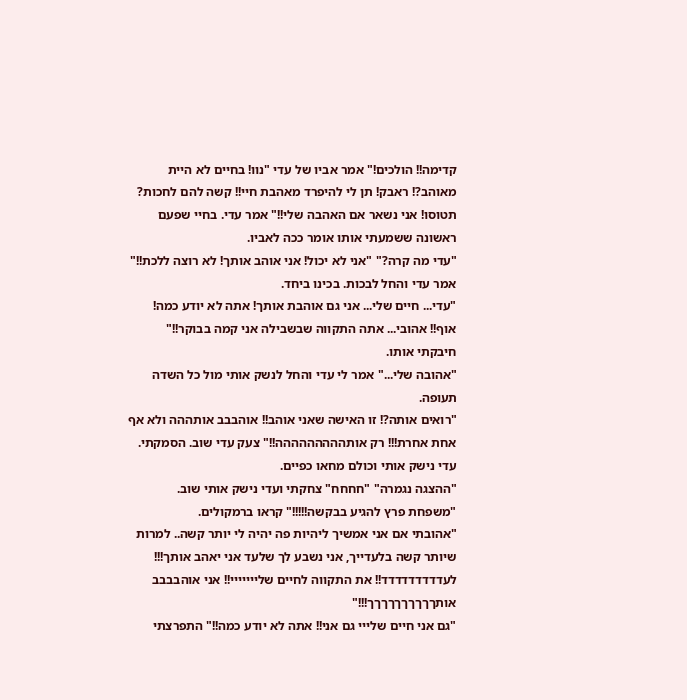קדימה!! הולכים!" אמר אביו של עדי "נוו! בחיים לא היית מאוהב?! ראבק! תן לי להיפרד מאהבת חיי!! קשה להם לחכות? תטוסו! אני נשאר אם האהבה שלי!!" אמר עדי. בחיי שפעם ראשונה ששמעתי אותו אומר ככה לאביו.
"עדי מה קרה?" "אני לא יכול! אני אוהב אותך! לא רוצה ללכת!!" אמר עדי והחל לבכות. בכינו ביחד.
"עדי... חיים שלי... אני גם אוהבת אותך! אתה לא יודע כמה! אוף!! אהובי... אתה התקווה שבשבילה אני קמה בבוקר!!" חיבקתי אותו.
"אהובה שלי..." אמר לי עדי והחל לנשק אותי מול כל השדה תעופה.
"רואים אותה?! זו האישה שאני אוהב!! אוהבבב אותההה ולא אף אחת אחרת!!! רק אותההההההההה!!" צעק עדי שוב. הסמקתי.
עדי נישק אותי וכולם מחאו כפיים.
"ההצגה נגמרה" "חחחח" צחקתי ועדי נישק אותי שוב.
"משפחת פרץ להגיע בבקשה!!!!!" קראו ברמקולים.
"אהובתי אם אני אמשיך ליהיות פה יהיה לי יותר קשה.. למרות שיותר קשה בלעדייך, אני נשבע לך שלעד אני יאהב אותך!!! לעדדדדדדדדד!! את התקווה לחיים שלייייייי!! אני אוהבבבב אותךךךךךךךךךך!!!"
"גם אני חיים שלייי גם אני!! אתה לא יודע כמה!!" התפרצתי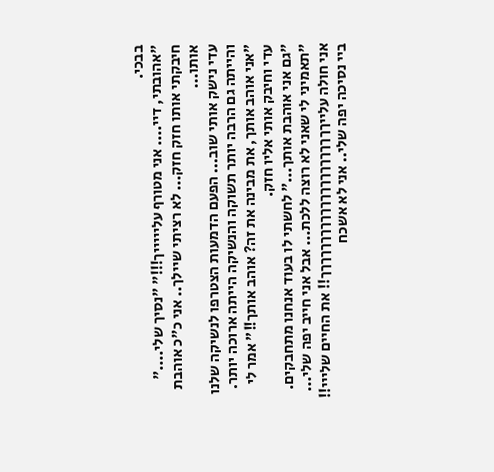בבכי.
"אהובתי, דיי.... אני מטורף עליייייך!!!" "נסיך שלי...." חיבקתי אותו חזק חזק... לא רציתי שיילך.. אני כ"כ אוהבת אותו...
עדי נישק אותי שוב... הפעם הדמעות הצטרפו לנשיקה שלנו והייתה גם הרבה יותר תשוקה והנשיקה הייתה ארוכה יותר.
"אני אוהב אותך, את מבינה את זה? אוהב אותך!!" אמר לי עדי וחיבק אותי אליו חזק.
"גם אני אוהבת אותך..." לחשתי לו בעוד אנחנו מתחבקים.
"תאמיני לי שאני לא רוצה ללכת... אבל אני חייב יפה שלי... אני חולה עלייךךךךךךךךךךךךךךךךךךךךךך!! את החיים שלייי!! ביי נסיכה יפה שלי.. אני לא אשכח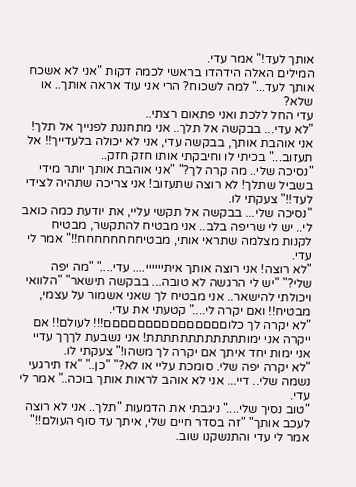אותך לעד!" אמר עדי.
המילים האלה הידהדו בראשי לכמה דקות "אני לא אשכח אותך לעד..." למה לשכוח? הרי אני עוד אראה אותך.. או שלא?
עדי החל ללכת ואני פתאום רצתי..
"לא עדי... בבקשה אל תלך.. אני מתחננת לפנייך אל תלך! אני אוהבת אותך, בבקשה עדי, אני לא יכולה בלעדייך!! אל תעזוב..." בכיתי לו וחיבקתי אותו חזק חזק..
"נסיכה שלי.. מה קרה לך?" "אני אוהבת אותך יותר מידי בשביל שתלך! לא רוצה שתעזוב! אני צריכה שתהיה לצידי לעד!!" צעקתי לו.
"נסיכה שלי... בבקשה אל תקשי עליי, את יודעת כמה כואב לי.. יש לי שריפה בלב.. אני מבטיח להתקשר, מבטיח לקנות מצלמה שתראי אותי, מבטיחחחחחחחח!!" אמר לי עדי.
"לא רוצה! אני רוצה אותך איתיייייי.... עדי...." "מה יפה שלי?" "יש לי הרגשה לא טובה... בבקשה תישאר" "הלוואי ויכולתי להישאר.. אני מבטיח לך שאני אשמור על עצמי, מבטיח!! ואם יקרה לי...." קטעתי את עדי.
"לא יקרה לך כלוםםםםםםםםםםםםםםם!!! לעולם!! אם ייקרה אני ימותתתתתתתתתתתת! אני נשבעת לךךך עדיי אני ימות יחד איתך אם יקרה לך משהו!" צעקתי לו.
"לא יקרה יפה שלי. סומכת עליי או לא?" "כן.." "אז תירגעי נשמה שלי.. דיי... אני לא אוהב לראות אותך בוכה.." אמר לי עדי.
"טוב נסיך שלי...." ניגבתי את הדמעות "תלך.. אני לא רוצה לעכב אותך" "זה בסדר חיים שלי, איתך עד סוף העולם!!" אמר לי עדי והתנשקנו שוב.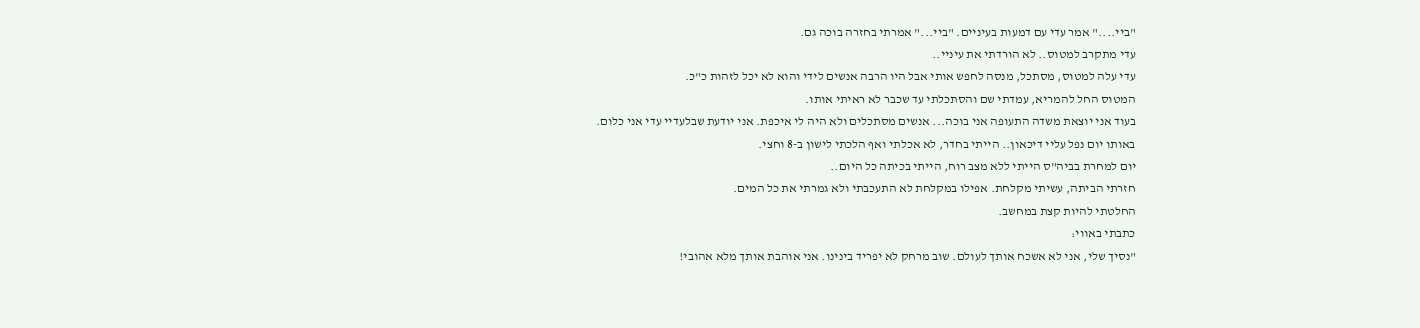"ביי...." אמר עדי עם דמעות בעיניים. "ביי..." אמרתי בחזרה בוכה גם.
עדי מתקרב למטוס.. לא הורדתי את עיניי..
עדי עלה למטוס, מסתכל, מנסה לחפש אותי אבל היו הרבה אנשים לידי והוא לא יכל לזהות כ"כ.
המטוס החל להמריא, עמדתי שם והסתכלתי עד שכבר לא ראיתי אותו.
בעוד אני יוצאת משדה התעופה אני בוכה... אנשים מסתכלים ולא היה לי איכפת. אני יודעת שבלעדיי עדי אני כלום.
באותו יום נפל עליי דיכאון.. הייתי בחדר, לא אכלתי ואף הלכתי לישון ב-8 וחצי.
יום למחרת בביה"ס הייתי ללא מצב רוח, הייתי בכיתה כל היום..
חזרתי הביתה, עשיתי מקלחת. אפילו במקלחת לא התעכבתי ולא גמרתי את כל המים.
החלטתי להיות קצת במחשב.
כתבתי באווי:
"נסיך שלי, אני לא אשכח אותך לעולם. שוב מרחק לא יפריד בינינו. אני אוהבת אותך מלא אהובי!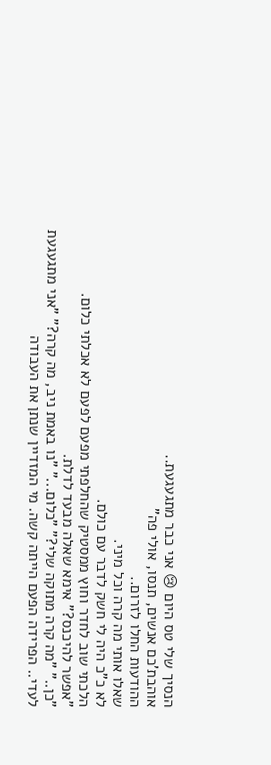הנסיך שלי טס היום 😢 אני כבר מתגעגעת..
אוהבת'כם אנשים, תנסו, אולי פה"
ההודעות החלו לזרום..
שאלו אותי מה קרה וכל מיני.
לא כ"כ היה לי חשק לדבר עם כולם.
הלכתי שוב לחדר וחוץ ממסטיק שהחלפתי מפעם לפעם לא אכלתי כלום.
"אפשר להיכנס?" אימא שאלה מבעד לדלת.
"כן.." "מה קרה מתוקה שלי?" "כלום..." "נו באמת ניב, מה קרה?" "אני מתגעגעת לעדי.. הפרידה הפעם הייתה קשה. מי המזדיין שנתן את העבודה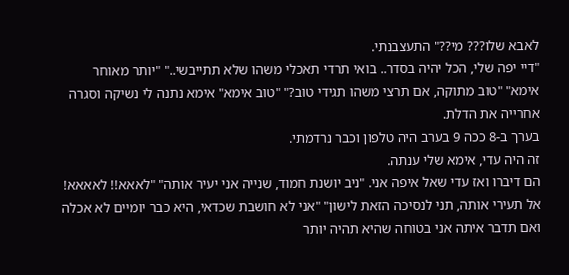לאבא שלו??? מי??" התעצבנתי.
"דיי יפה שלי, הכל יהיה בסדר.. בואי תרדי תאכלי משהו שלא תתייבשי.." "יותר מאוחר אימא" "טוב מתוקה, אם תרצי משהו תגידי טוב?" "טוב אימא" אימא נתנה לי נשיקה וסגרה אחרייה את הדלת.
בערך ב-8 ככה 9 בערב היה טלפון וכבר נרדמתי.
זה היה עדי, אימא שלי ענתה.
הם דיברו ואז עדי שאל איפה אני. "ניב יושנת חמוד, שנייה אני יעיר אותה" "לאאא!! לאאאא! אל תעירי אותה, תני לנסיכה הזאת לישון" "אני לא חושבת שכדאי, היא כבר יומיים לא אכלה ואם תדבר איתה אני בטוחה שהיא תהיה יותר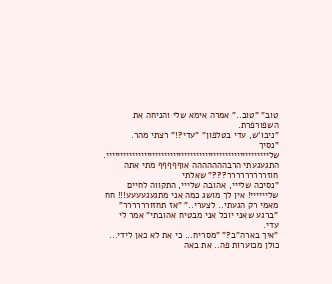טוב" "טוב.." אמרה אימא שלי והניחה את השפורפרת.
"ניבו'ש, עדי בטלפון" "עדי?!" רצתי מהר.
"נסיך שליייייייייייייייייייייייייייייייייייייייייייייייייייייייי. התגעגעתי הרבההההההה אוףףףףף מתי אתה חוזררררררררר???" שאלתי
"נסיכה שלייי, אהובה שלייי, התקווה לחיים שליייייי! אין לך מושג כמה אני מתגעגעעעע!!! חח מאמי רק הגעתי.. לצערי.." "אז תחזורררררר" "ברגע שאני יוכל אני מבטיח אהובתי" אמר לי עדי.
"איך בארה"ב?" "מסריח... כי את לא כאן לידי... כולן מכוערות פה.. את באה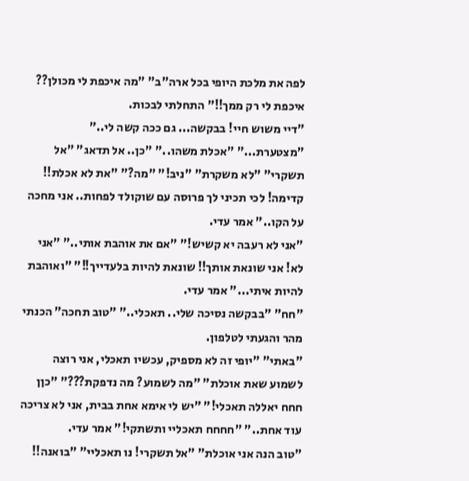לפה את מלכת היופי בכל ארה"ב" "מה איכפת לי מכולן?? איכפת לי רק ממך!!" התחלתי לבכות.
"דיי משוש חיי! בבקשה... גם ככה קשה לי.." "מצטערת..." "אכלת משהו.." "כן.. אל תדאג" "אל תשקרי" "לא משקרת" "ניב!" "מה?" "את לא אכלת!! קדימה! לכי תכיני לך פרוסה עם שוקולד לפחות.. אני מחכה על הקו.." אמר עדי.
"אני לא רעבה יא קשיש!" "אם את אוהבת אותי.." "אני לא! אני שונאת אותך!! שונאת להיות בלעדייך!!" "ואוהבת להיות איתי..." אמר עדי.
"חח" "בבקשה נסיכה שלי.. תאכלי.." "טוב תחכה" הכנתי מהר והגעתי לטלפון.
"באתי" "יופי זה לא מספיק, עכשיו תאכלי, אני רוצה לשמוע שאת אוכלת" "מה לשמוע? מה נדפקת???" "כןן חחח יאללה תאכלי!" "יש לי אימא אחת בבית, אני לא צריכה עוד אחת.." "חחחח תאכליי ותשתקי!" אמר עדי.
"טוב הנה אני אוכלת" "אל תשקרי! נו תאכליי" "בואנה!!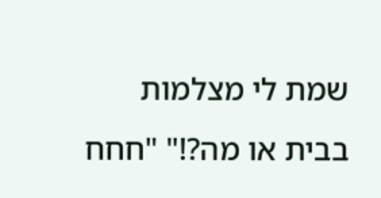שמת לי מצלמות בבית או מה?!" "חחח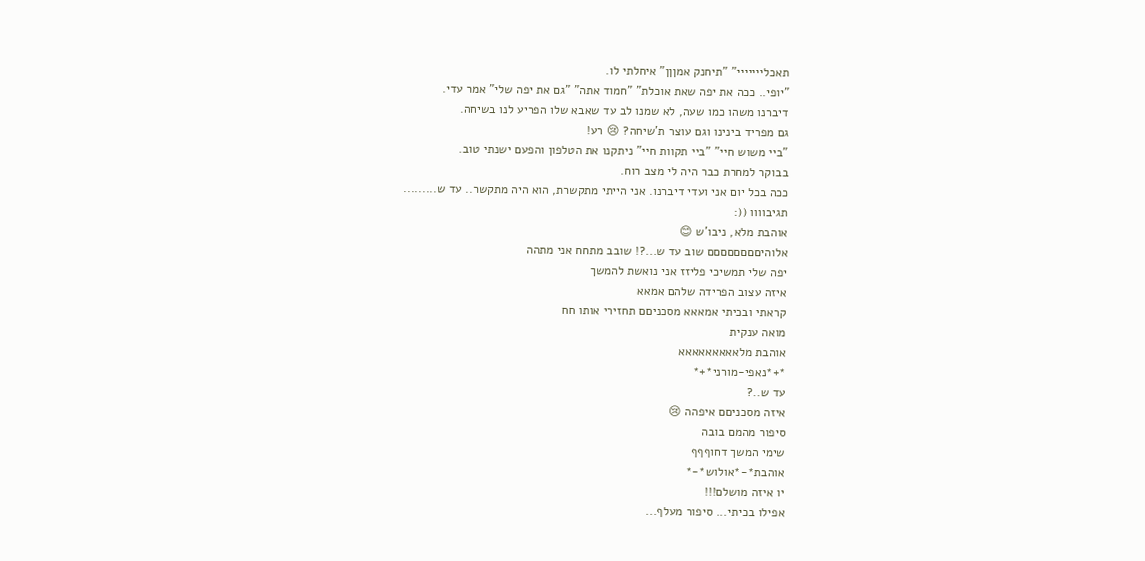תאכלייייייי" "תיחנק אמןןן" איחלתי לו.
"יופי.. ככה את יפה שאת אוכלת" "חמוד אתה" "גם את יפה שלי" אמר עדי.
דיברנו משהו כמו שעה, לא שמנו לב עד שאבא שלו הפריע לנו בשיחה.
גם מפריד בינינו וגם עוצר ת'שיחה? 😢 רע!
"ביי משוש חיי" "ביי תקוות חיי" ניתקנו את הטלפון והפעם ישנתי טוב.
בבוקר למחרת כבר היה לי מצב רוח.
ככה בכל יום אני ועדי דיברנו. אני הייתי מתקשרת, הוא היה מתקשר.. עד ש.........
תגיבוווו ((:
אוהבת מלא, ניבו'ש 😊
אלוהיםםםםםםםם שוב עד ש...?! שובב מתחח אני מתהה
יפה שלי תמשיכי פליזז אני נואשת להמשך
איזה עצוב הפרידה שלהם אמאא
קראתי ובכיתי אמאאא מסכניםם תחזירי אותו חח
מואה ענקית
אוהבת מלאאאאאאאאא
*+*נאפי-מורני*+*
עד ש..?
איזה מסכניםם איפהה 😢
סיפור מהמם בובה
שימי המשך דחוףףף
אוהבת*-*אולוש*-*
יו איזה מושלם!!!
אפילו בכיתי... סיפור מעלף...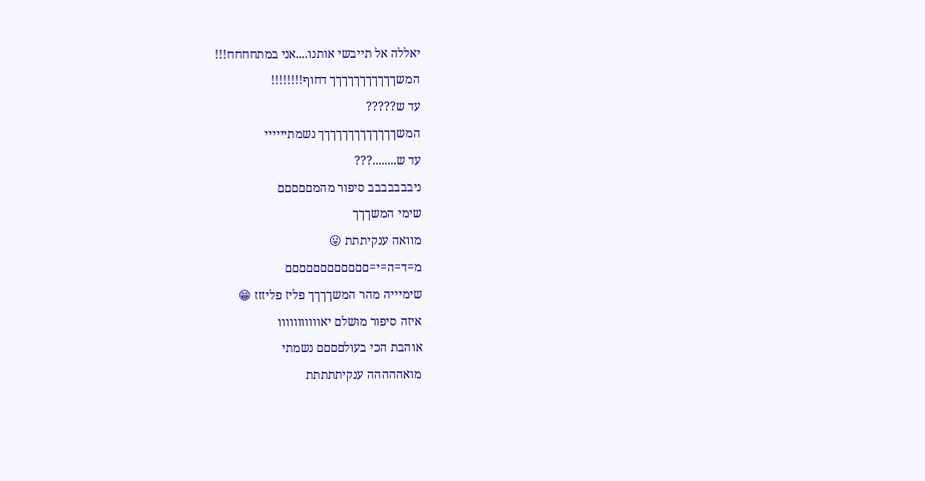יאללה אל תייבשי אותנו....אני במתחחחח!!!
המשךךךךךךךךךךך דחוף!!!!!!!!
עד ש?????
המשךךךךךךךךךךךךך נשמתיייייי
עד ש........???
ניבבבבבבב סיפור מהמםםםםם
שימי המשךךך
מוואה ענקיתתת 😛
מ=ד=ה=י=םםםםםםםםםםםם
שימיייה מהר המשךךךך פליז פליזזז 😁
איזה סיפור מושלם יאווווווווווו
אוהבת הכי בעולםםםם נשמתי
מואההההה ענקיתתתתת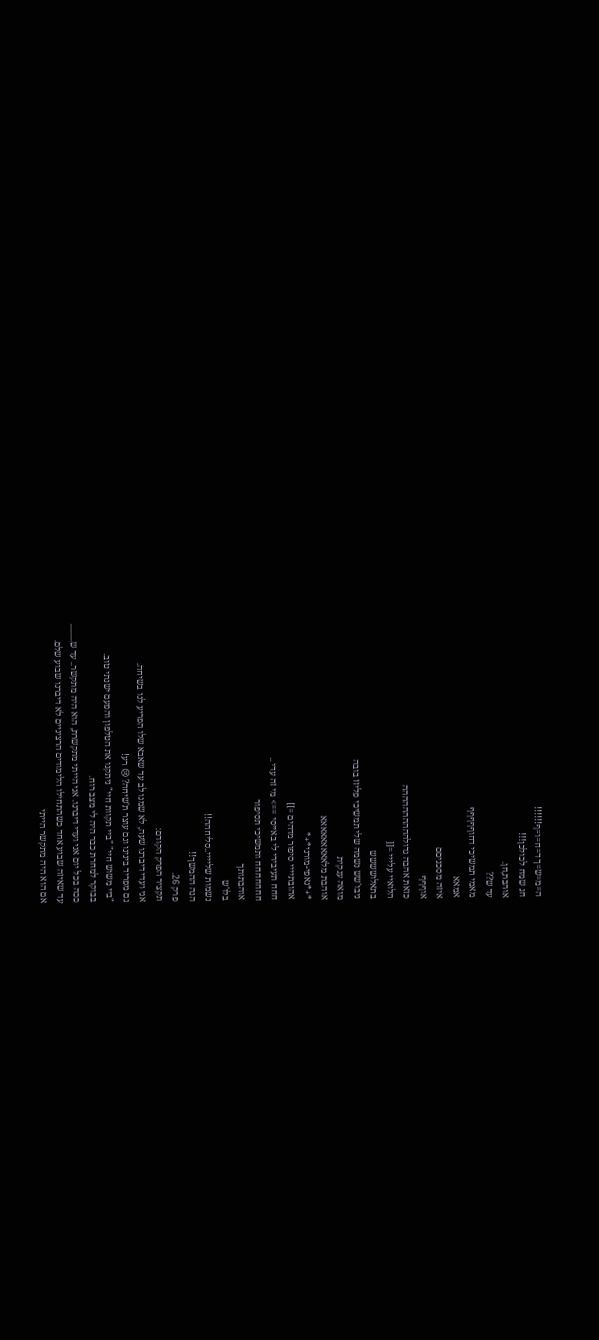ה=מ=ש=ך ד=ח=ו=ף!!!!!!
חג שמח לכולכן!!!
אוהבת,חן.
עד ש??
מאמי תמשיכי דחוףףףףף
אמאא
איזה מסכניםם
אוףףף
כזאת אהבה גדולהההההההההה
הלואיי עלייי =[[
בתאלושששש
ניבו'שש נשמה שלי תמשיכי פליזז בובה
מואה ענקית
אוהבת מלאאאאאאאאא
*+*נאפי-מורני*+*
אהובתיייי סיפור מדהים =]]
חחח תעיבירי לי באייסי ==> מי זה עדי ..
חחחחחחח ותמשיכי תסיפור
אוהבתותך
בלו'ש
נשמות שליייי..סליחהה!!
הנה ההמשך!!
פרק 26.
תקציר הפרק הקודם:
אני ועדי דיברנו שעה, לא שמנו לב עד שאבא שלו הפריע לנו בשיחה.
גם מפריד בינינו וגם עוצר ת'שיחה? 😢 רע!
"ביי משוש חיי" "ביי תקוות חיי" ניתקנו את הטלפון והפעם ישנתי טוב.
בבוקר למחרת כבר היה לי מצב רוח.
ככה בכל יום אני ועדי דיברנו. אני הייתי מתקשרת, הוא היה מתקשר.. עד ש.........
עד שאיזה שבוע אחד כשהתחילו הלימודים הרציניים לא דיברנו שבוע שלם.
אם הוא היה מתקשר הייתי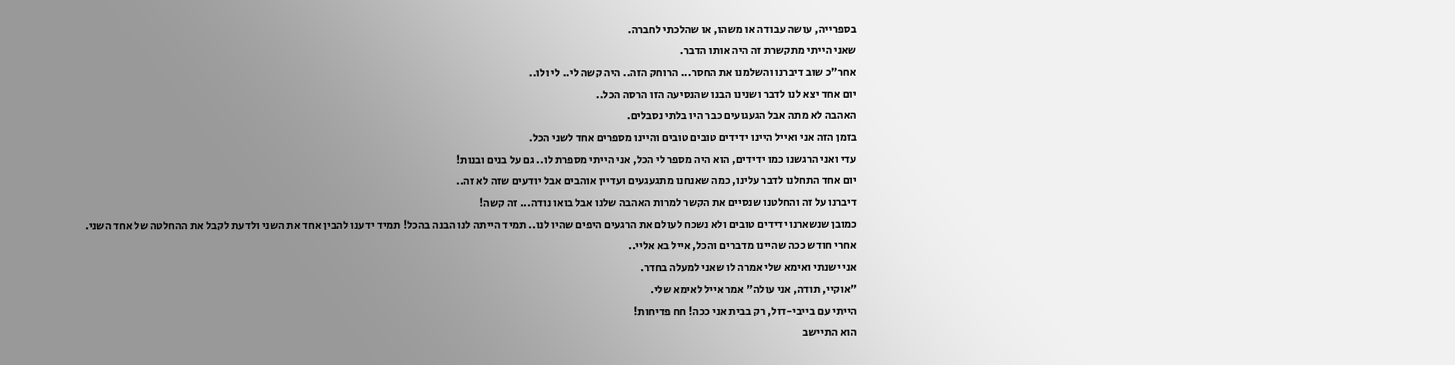בספרייה, עושה עבודה או משהו, או שהלכתי לחברה.
שאני הייתי מתקשרת זה היה אותו הדבר.
אחר"כ שוב דיברנו והשלמנו את החסר... הרוחק הזה.. היה קשה לי.. לי ולו..
יום אחד יצא לנו לדבר ושנינו הבנו שהנסיעה הזו הרסה הכל..
האהבה לא מתה אבל הגעגועים כבר היו בלתי נסבלים.
בזמן הזה אני ואייל היינו ידידים טובים טובים והיינו מספרים אחד לשני הכל.
עדי ואני הרגשנו כמו ידידים, הוא היה מספר לי הכל, אני הייתי מספרת לו.. גם על בנים ובנות!
יום אחד התחלנו לדבר עלינו, כמה שאנחנו מתגעגעים ועדיין אוהבים אבל יודעים שזה לא זה..
דיברנו על זה והחלטנו שנסיים את הקשר למרות האהבה שלנו אבל בואו נודה... זה קשה!
כמובן שנשארנו ידידים טובים ולא נשכח לעולם את הרגעים היפים שהיו לנו.. תמיד הייתה לנו הבנה בהכל! תמיד ידענו להבין אחד את השני ולדעת לקבל את ההחלטה של אחד השני.
אחרי חודש ככה שהיינו מדברים והכל, אייל בא אליי..
אני ישנתי ואימא שלי אמרה לו שאני למעלה בחדר.
"אוקיי, תודה, אני עולה" אמר אייל לאימא שלי.
הייתי עם בייבי-דול, רק בבית אני ככה! חח פדיחות!
הוא התיישב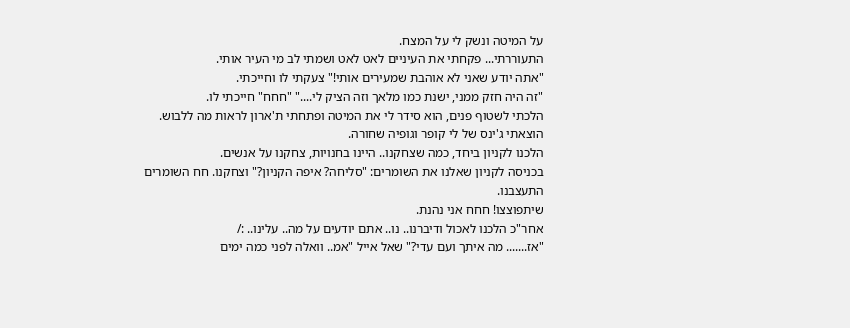על המיטה ונשק לי על המצח.
התעוררתי... פקחתי את העיניים לאט לאט ושמתי לב מי העיר אותי.
"אתה יודע שאני לא אוהבת שמעירים אותי!" צעקתי לו וחייכתי.
"זה היה חזק ממני, ישנת כמו מלאך וזה הציק לי...." "חחח" חייכתי לו.
הלכתי לשטוף פנים, הוא סידר לי את המיטה ופתחתי ת'ארון לראות מה ללבוש.
הוצאתי ג'ינס של לי קופר וגופיה שחורה.
הלכנו לקניון ביחד, כמה שצחקנו.. היינו בחנויות, צחקנו על אנשים.
בכניסה לקניון שאלנו את השומרים: "סליחה? איפה הקניון?" וצחקנו. חח השומרים התעצבנו.
שיתפוצצו! חחח אני נהנת.
אחר"כ הלכנו לאכול ודיברנו.. נו.. אתם יודעים על מה.. עלינו.. :/
"אז....... מה איתך ועם עדי?" שאל אייל "אמ.. וואלה לפני כמה ימים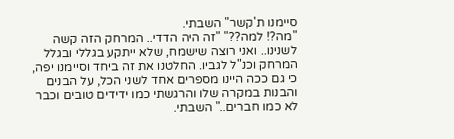סיימנו ת'קשר" השבתי.
"מה?! למה??" "זה היה הדדי.. המרחק הזה קשה לשנינו.. ואני רוצה שישמח, שלא ייתקע בגללי ובגלל המרחק וכנ"ל לגביו. החלטנו את זה ביחד וסיימנו יפה, כי גם ככה היינו מספרים אחד לשני הכל, על הבנים והבנות במקרה שלו והרגשתי כמו ידידים טובים וכבר לא כמו חברים.." השבתי.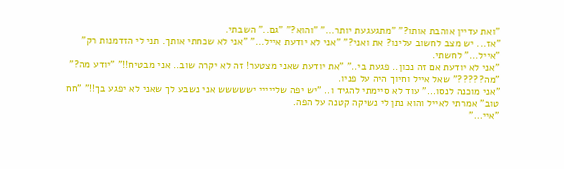"ואת עדיין אוהבת אותו?" "מתגעגעת יותר..." "והוא?" "גם.." השבתי.
"אז... יש מצב לחשוב עלינו? את ואני?" "אני לא יודעת אייל..." "אני לא שכחתי אותך. תני לי הזדמנות רק" "אייל..." לחשתי.
"אני לא יודעת אם זה נכון.. פגעת בי.." "את יודעת שאני מצטער! זה לא יקרה שוב.. אני מבטיח!!" "יודע מה?" "מה?????" שאל אייל וחיוך היה על פניו.
"אני מוכנה לנסו..." עוד לא סיימתי להגיד ו.. "יש יפה שלייייי יששששש אני נשבע לך שאני לא יפגע בך!!" "חח טוב" אמרתי לאייל והוא נתן לי נשיקה קטנה על הפה.
"איי..."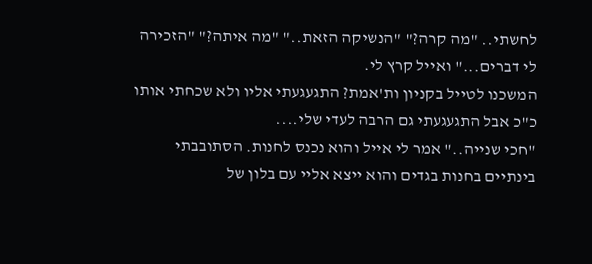לחשתי.. "מה קרה?" "הנשיקה הזאת.." "מה איתה?" "הזכירה לי דברים..." ואייל קרץ לי.
המשכנו לטייל בקניון ות'אמת? התגעגעתי אליו ולא שכחתי אותו כ"כ אבל התגעגעתי גם הרבה לעדי שלי....
"חכי שנייה.." אמר לי אייל והוא נכנס לחנות. הסתובבתי בינתיים בחנות בגדים והוא ייצא אליי עם בלון של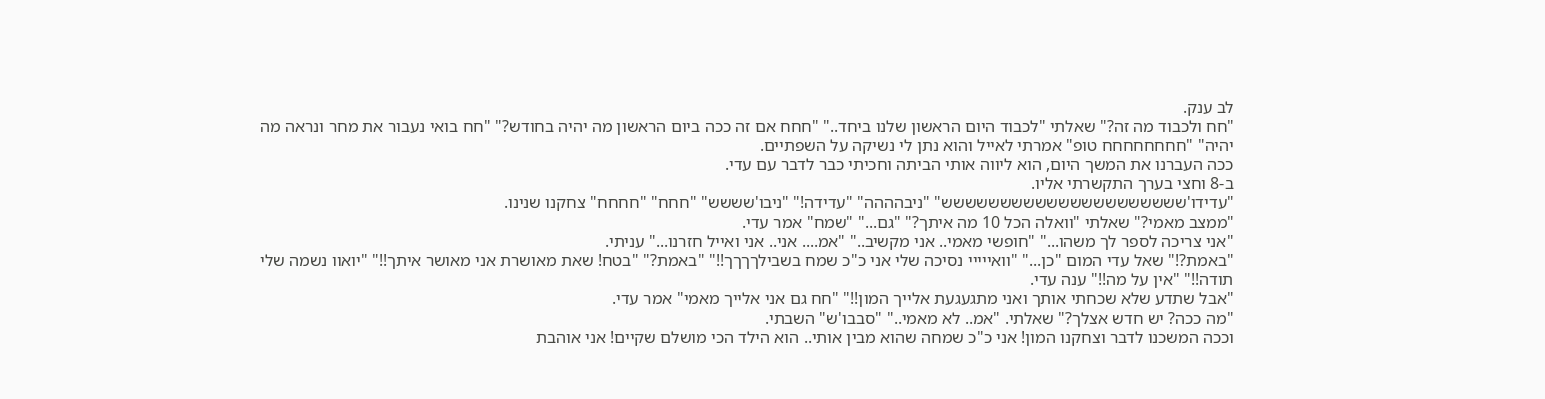לב ענק.
"חח ולכבוד מה זה?" שאלתי "לכבוד היום הראשון שלנו ביחד.." "חחח אם זה ככה ביום הראשון מה יהיה בחודש?" "חח בואי נעבור את מחר ונראה מה יהיה" "חחחחחחחח טופ" אמרתי לאייל והוא נתן לי נשיקה על השפתיים.
ככה העברנו את המשך היום, הוא ליווה אותי הביתה וחכיתי כבר לדבר עם עדי.
ב-8 וחצי בערך התקשרתי אליו.
"עדידו'ששששששששששששששששששששש" "ניבהההה" "עדידה!" "ניבו'שששש" "חחח" "חחחח" צחקנו שנינו.
"ממצב מאמי?" שאלתי "וואלה הכל 10 מה איתך?" "גם..." "שמח" אמר עדי.
"אני צריכה לספר לך משהו..." "חופשי מאמי.. אני מקשיב.." "אמ.... אני.. אני ואייל חזרנו..." עניתי.
"באמת?!" שאל עדי המום "כן..." "וואייייי נסיכה שלי אני כ"כ שמח בשבילךךךך!!" "באמת?" "בטח! שאת מאושרת אני מאושר איתך!!" "יואוו נשמה שלי תודה!!" "אין על מה!!" ענה עדי.
"אבל שתדע שלא שכחתי אותך ואני מתגעגעת אלייך המון!!" "חח גם אני אלייך מאמי" אמר עדי.
"מה ככה? יש חדש אצלך?" שאלתי. "אמ.. לא מאמי.." "סבבו'ש" השבתי.
וככה המשכנו לדבר וצחקנו המון! אני כ"כ שמחה שהוא מבין אותי.. הוא הילד הכי מושלם שקיים! אני אוהבת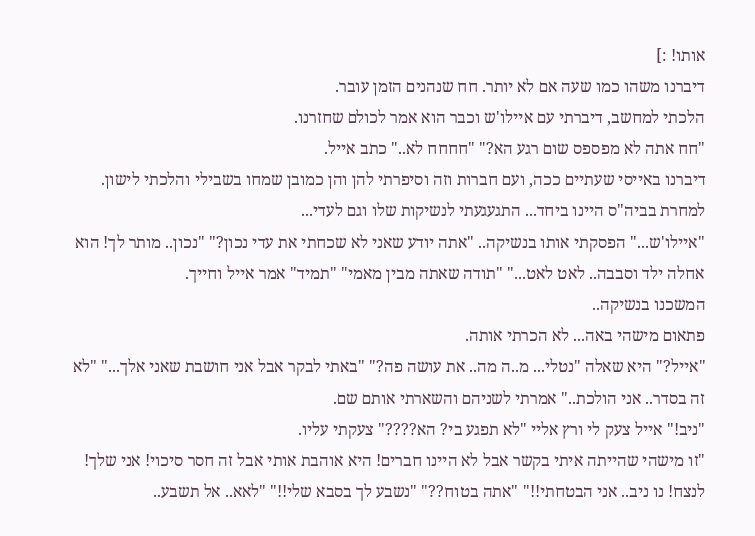אותו! :]
דיברנו משהו כמו שעה אם לא יותר. חח שנהנים הזמן עובר.
הלכתי למחשב, דיברתי עם איילו'ש וכבר הוא אמר לכולם שחזרנו.
"חח אתה לא מפספס שום רגע הא?" "חחחח לא.." כתב אייל.
דיברנו באייסי שעתיים ככה, ועם חברות וזה וסיפרתי להן והן כמובן שמחו בשבילי והלכתי לישון.
למחרת בביה"ס היינו ביחד... התגעגעתי לנשיקות שלו וגם לעדי...
"איילו'ש..." הפסקתי אותו בנשיקה.. "אתה יודע שאני לא שכחתי את עדי נכון?" "נכון.. מותר לך! הוא אחלה ילד וסבבה.. לאט לאט..." "תודה שאתה מבין מאמי" "תמיד" אמר אייל וחייך.
המשכנו בנשיקה..
פתאום מישהי באה... לא הכרתי אותה.
"אייל?" היא שאלה "נטלי... מ..ה מה.. את עושה פה?" "באתי לבקר אבל אני חושבת שאני אלך..." "לא זה בסדר.. אני הולכת.." אמרתי לשניהם והשארתי אותם שם.
"ניב!" אייל צעק לי ורץ אליי "לא תפגע בי? הא????" צעקתי עליו.
"זו מישהי שהייתה איתי בקשר אבל לא היינו חברים! היא אוהבת אותי אבל זה חסר סיכוי! אני שלך! לנצח! נו ניב.. אני הבטחתי!!" "אתה בטוח??" "נשבע לך בסבא שלי!!" "לאא.. אל תשבע..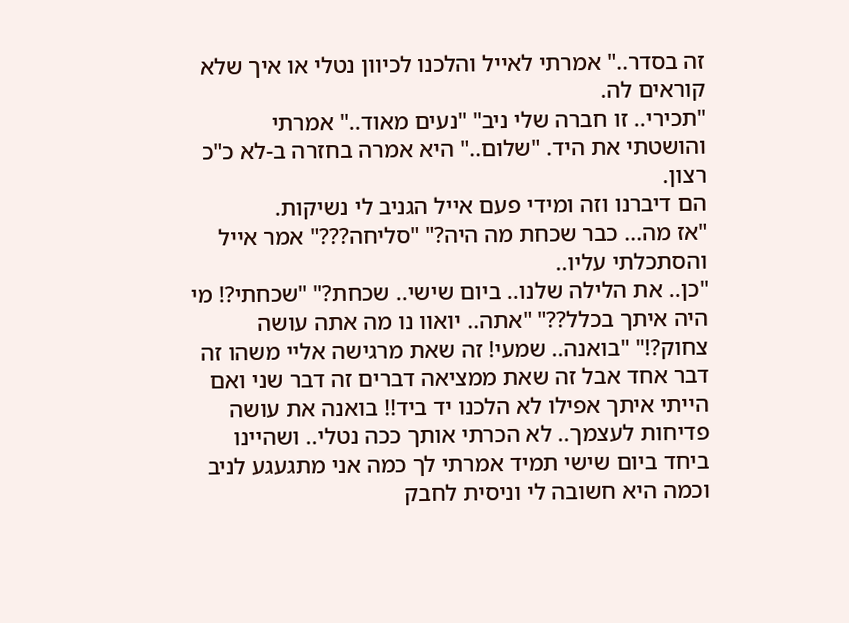זה בסדר.." אמרתי לאייל והלכנו לכיוון נטלי או איך שלא קוראים לה.
"תכירי.. זו חברה שלי ניב" "נעים מאוד.." אמרתי והושטתי את היד. "שלום.." היא אמרה בחזרה ב-לא כ"כ רצון.
הם דיברנו וזה ומידי פעם אייל הגניב לי נשיקות.
"אז מה... כבר שכחת מה היה?" "סליחה???" אמר אייל והסתכלתי עליו..
"כן.. את הלילה שלנו.. ביום שישי.. שכחת?" "שכחתי?! מי היה איתך בכלל??" "אתה.. יואוו נו מה אתה עושה צחוק?!" "בואנה.. שמעי! זה שאת מרגישה אליי משהו זה דבר אחד אבל זה שאת ממציאה דברים זה דבר שני ואם הייתי איתך אפילו לא הלכנו יד ביד!! בואנה את עושה פדיחות לעצמך.. לא הכרתי אותך ככה נטלי.. ושהיינו ביחד ביום שישי תמיד אמרתי לך כמה אני מתגעגע לניב וכמה היא חשובה לי וניסית לחבק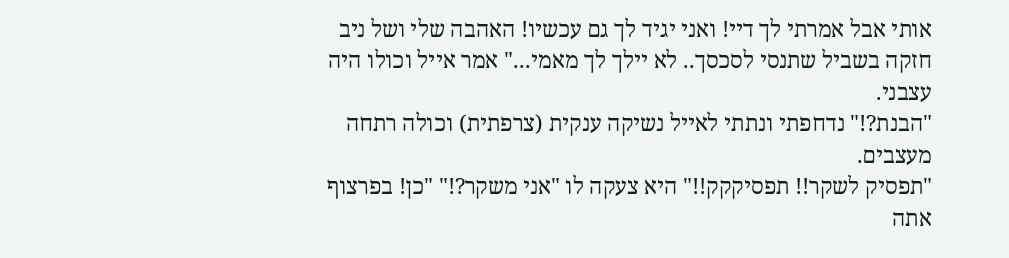אותי אבל אמרתי לך דיי! ואני יגיד לך גם עכשיו! האהבה שלי ושל ניב חזקה בשביל שתנסי לסכסך.. לא יילך לך מאמי..." אמר אייל וכולו היה עצבני.
"הבנת?!" נדחפתי ונתתי לאייל נשיקה ענקית (צרפתית) וכולה רתחה מעצבים.
"תפסיק לשקר!! תפסיקקק!!" היא צעקה לו "אני משקר?!" "כן! בפרצוף אתה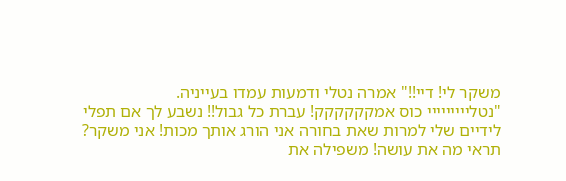משקר לי! דיי!!" אמרה נטלי ודמעות עמדו בעייניה.
"נטלייייייייי כוס אמקקקקקק! עברת כל גבול!! נשבע לך אם תפלי לידיים שלי למרות שאת בחורה אני הורג אותך מכות! אני משקר? תראי מה את עושה! משפילה את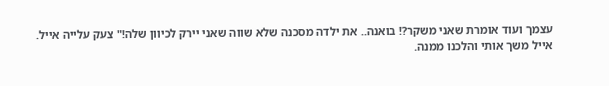עצמך ועוד אומרת שאני משקר?! בואנה.. את ילדה מסכנה שלא שווה שאני יירק לכיוון שלה!" צעק עלייה אייל.
אייל משך אותי והלכנו ממנה.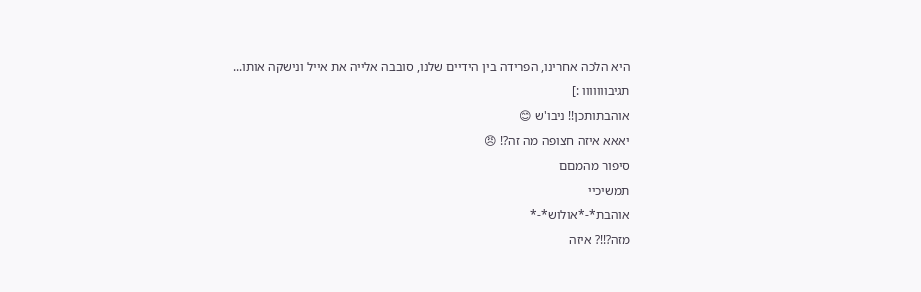היא הלכה אחרינו, הפרידה בין הידיים שלנו, סובבה אלייה את אייל ונישקה אותו...
תגיבווווווו :]
אוהבתותכן!! ניבו'ש 😊
יאאא איזה חצופה מה זה?! 😠
סיפור מהמםם
תמשיכיי
אוהבת*-*אולוש*-*
מזה?!!? איזה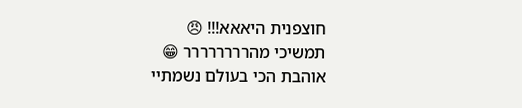חוצפנית היאאא!!! 😠
תמשיכי מהרררררררר 😁
אוהבת הכי בעולם נשמתיי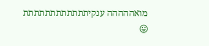מואההההה ענקיתתתתתתתתתתתת 😛